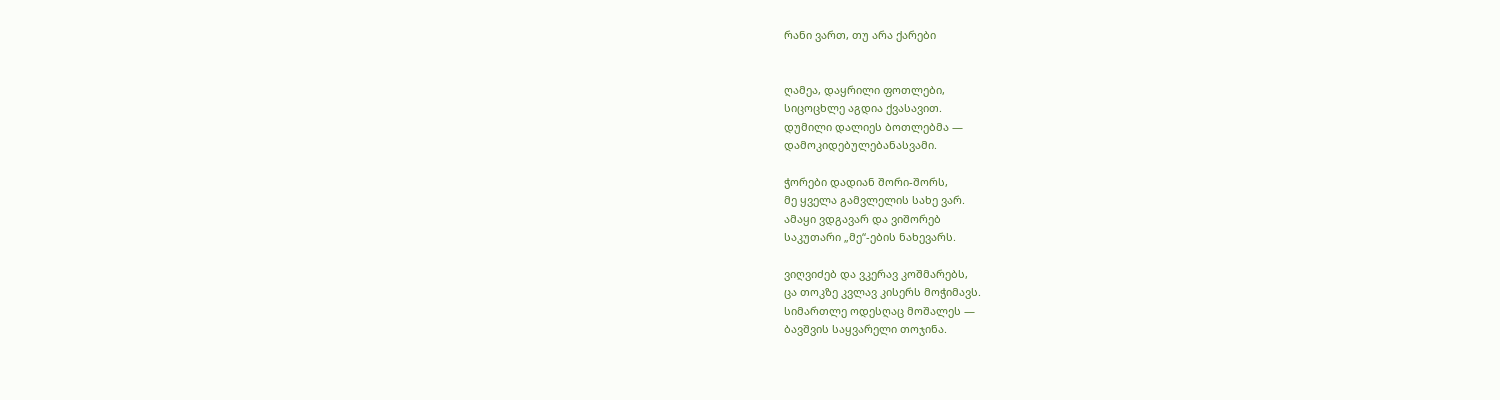რანი ვართ, თუ არა ქარები


ღამეა, დაყრილი ფოთლები,
სიცოცხლე აგდია ქვასავით.
დუმილი დალიეს ბოთლებმა —
დამოკიდებულებანასვამი.

ჭორები დადიან შორი-შორს,
მე ყველა გამვლელის სახე ვარ.
ამაყი ვდგავარ და ვიშორებ
საკუთარი „მე“-ების ნახევარს.

ვიღვიძებ და ვკერავ კოშმარებს,
ცა თოკზე კვლავ კისერს მოჭიმავს.
სიმართლე ოდესღაც მოშალეს —
ბავშვის საყვარელი თოჯინა.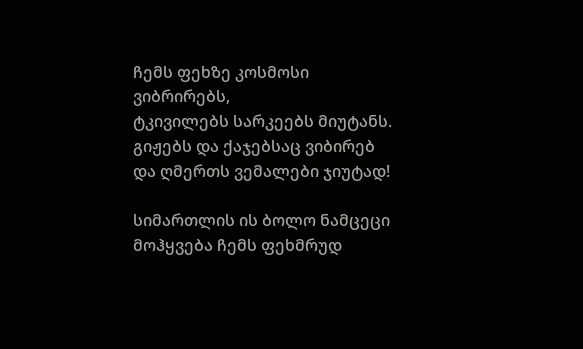ჩემს ფეხზე კოსმოსი ვიბრირებს,
ტკივილებს სარკეებს მიუტანს.
გიჟებს და ქაჯებსაც ვიბირებ
და ღმერთს ვემალები ჯიუტად!

სიმართლის ის ბოლო ნამცეცი
მოჰყვება ჩემს ფეხმრუდ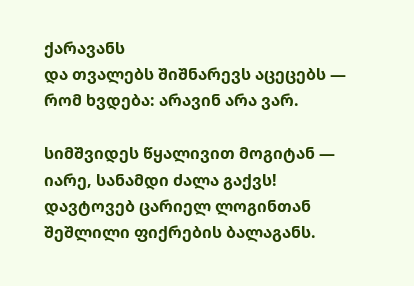ქარავანს
და თვალებს შიშნარევს აცეცებს —
რომ ხვდება: არავინ არა ვარ.

სიმშვიდეს წყალივით მოგიტან —
იარე, სანამდი ძალა გაქვს!
დავტოვებ ცარიელ ლოგინთან
შეშლილი ფიქრების ბალაგანს.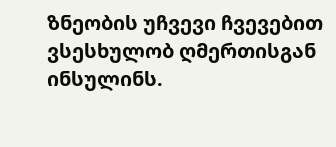ზნეობის უჩვევი ჩვევებით
ვსესხულობ ღმერთისგან ინსულინს.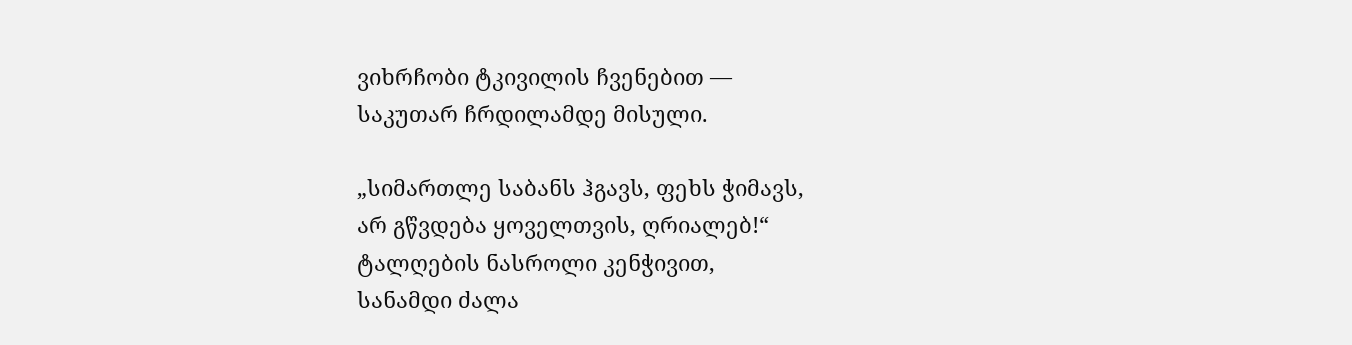ვიხრჩობი ტკივილის ჩვენებით —
საკუთარ ჩრდილამდე მისული.

„სიმართლე საბანს ჰგავს, ფეხს ჭიმავს,
არ გწვდება ყოველთვის, ღრიალებ!“
ტალღების ნასროლი კენჭივით,
სანამდი ძალა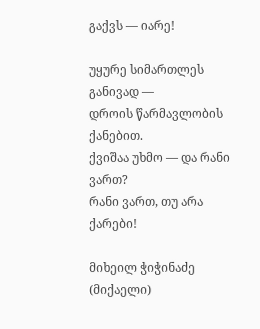გაქვს — იარე!

უყურე სიმართლეს განივად —
დროის წარმავლობის ქანებით.
ქვიშაა უხმო — და რანი ვართ?
რანი ვართ, თუ არა ქარები!

მიხეილ ჭიჭინაძე (მიქაელი)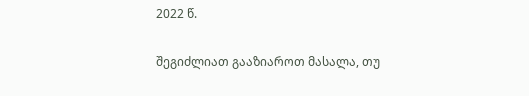2022 წ.

შეგიძლიათ გააზიაროთ მასალა, თუ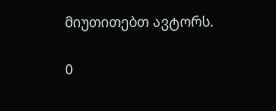მიუთითებთ ავტორს.

0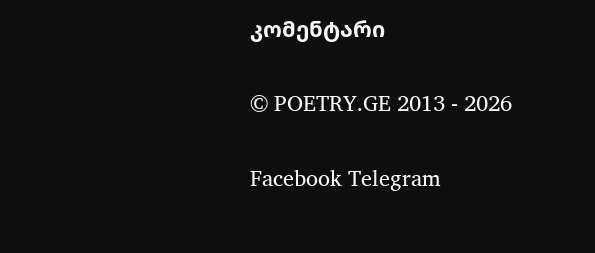კომენტარი

© POETRY.GE 2013 - 2026

Facebook Telegram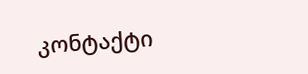კონტაქტი